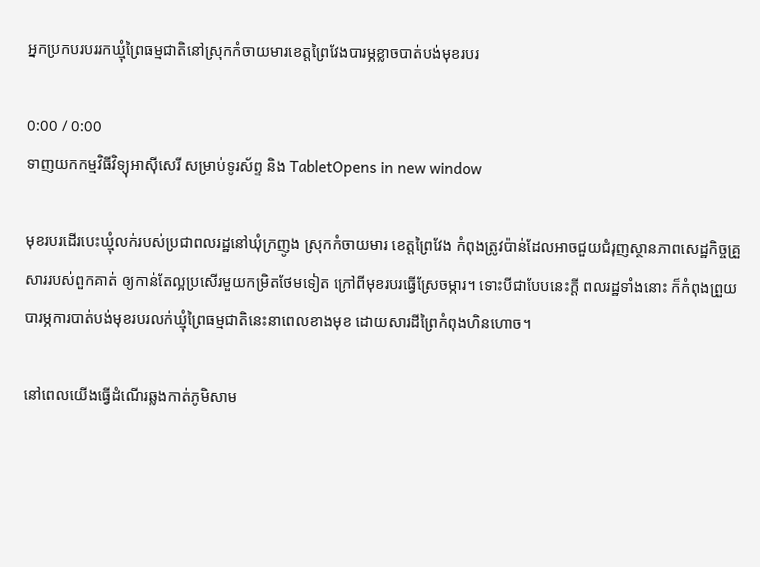អ្នកប្រកបរបររកឃ្មុំព្រៃធម្មជាតិនៅស្រុកកំចាយមារខេត្តព្រៃវែងបារម្ភខ្លាចបាត់បង់មុខរបរ

0:00 / 0:00
ទាញយកកម្មវិធីវិទ្យុអាស៊ីសេរី សម្រាប់ទូរស័ព្ទ និង TabletOpens in new window

មុខរបរដើរបេះឃ្មុំលក់របស់ប្រជាពលរដ្ឋនៅឃុំក្រញូង ស្រុកកំចាយមារ ខេត្តព្រៃវែង កំពុងត្រូវប៉ាន់ដែលអាចជួយជំរុញស្ថានភាពសេដ្ឋកិច្ចគ្រួសាររបស់ពួកគាត់ ឲ្យកាន់តែល្អប្រសើរមួយកម្រិតថែមទៀត ក្រៅពីមុខរបរធ្វើស្រែចម្ការ។ ទោះបីជាបែបនេះក្តី ពលរដ្ឋទាំងនោះ ក៏កំពុងព្រួយបារម្ភការបាត់បង់មុខរបរលក់ឃ្មុំព្រៃធម្មជាតិនេះនាពេលខាងមុខ ដោយសារដីព្រៃកំពុងហិនហោច។

នៅពេលយើងធ្វើដំណើរឆ្លងកាត់ភូមិសាម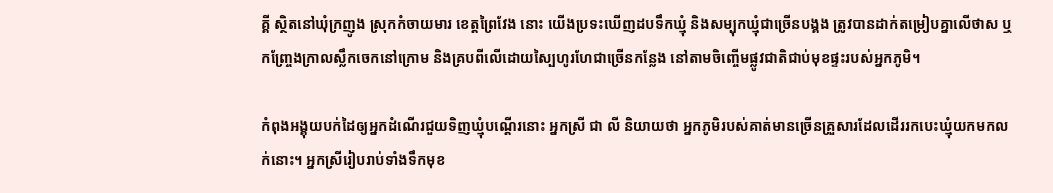គ្គី ស្ថិតនៅឃុំក្រញូង ស្រុកកំចាយមារ ខេត្តព្រៃវែង នោះ យើងប្រទះឃើញដបទឹកឃ្មុំ និងសម្បុកឃ្មុំជាច្រើនបង្គង ត្រូវបានដាក់តម្រៀបគ្នាលើថាស ឬកញ្ច្រែងក្រាលស្លឹកចេកនៅក្រោម និងគ្របពីលើដោយស្បៃហូរហែជាច្រើនកន្លែង នៅតាមចិញ្ចើមផ្លូវជាតិជាប់មុខផ្ទះរបស់អ្នកភូមិ។

កំពុងអង្គុយបក់ដៃឲ្យអ្នកដំណើរជួយទិញឃ្មុំបណ្ដើរនោះ អ្នកស្រី ជា លី និយាយថា អ្នកភូមិរបស់គាត់មានច្រើនគ្រួសារដែលដើររកបេះឃ្មុំយកមកលក់នោះ។ អ្នកស្រីរៀបរាប់ទាំងទឹកមុខ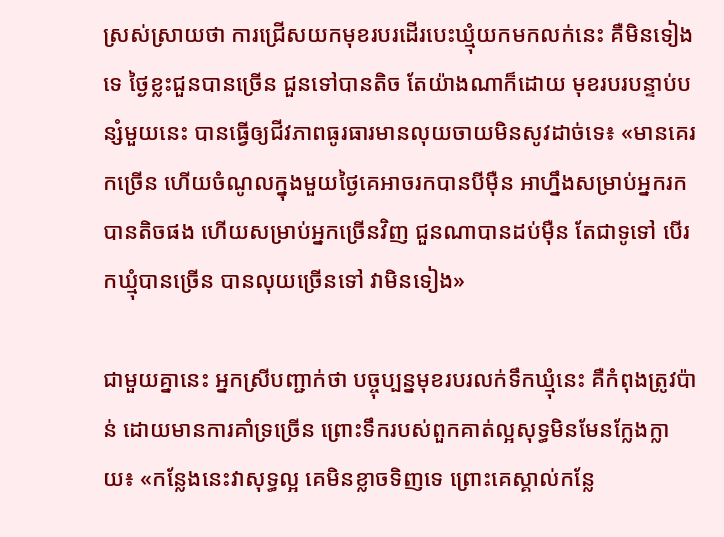ស្រស់ស្រាយថា ការជ្រើសយកមុខរបរដើរបេះឃ្មុំយកមកលក់នេះ គឺមិនទៀងទេ ថ្ងៃខ្លះជួនបានច្រើន ជួនទៅបានតិច តែយ៉ាងណាក៏ដោយ មុខរបរបន្ទាប់បន្សំមួយនេះ បានធ្វើឲ្យជីវភាពធូរធារមានលុយចាយមិនសូវដាច់ទេ៖ «មានគេរកច្រើន ហើយចំណូលក្នុងមួយថ្ងៃគេអាចរកបានបីម៉ឺន អាហ្នឹងសម្រាប់អ្នករកបានតិចផង ហើយសម្រាប់អ្នកច្រើនវិញ ជួនណាបានដប់ម៉ឺន តែជាទូទៅ បើរកឃ្មុំបានច្រើន បានលុយច្រើនទៅ វាមិនទៀង»

ជាមួយគ្នានេះ អ្នកស្រីបញ្ជាក់ថា បច្ចុប្បន្នមុខរបរលក់ទឹកឃ្មុំនេះ គឺកំពុងត្រូវប៉ាន់ ដោយមានការគាំទ្រច្រើន ព្រោះទឹករបស់ពួកគាត់ល្អសុទ្ធមិនមែនក្លែងក្លាយ៖ «កន្លែងនេះវាសុទ្ធល្អ គេមិនខ្លាចទិញទេ ព្រោះគេស្គាល់កន្លែ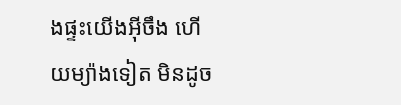ងផ្ទះយើងអ៊ីចឹង ហើយម្យ៉ាងទៀត មិនដូច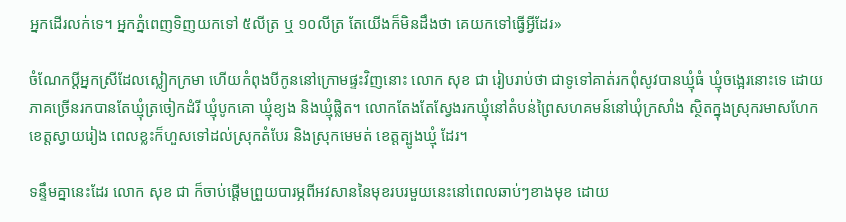អ្នកដើរលក់ទេ។ អ្នកភ្នំពេញទិញយកទៅ ៥លីត្រ ឬ ១០លីត្រ តែយើងក៏មិនដឹងថា គេយកទៅធ្វើអ្វីដែរ»

ចំណែកប្ដីអ្នកស្រីដែលស្លៀកក្រមា ហើយកំពុងបីកូននៅក្រោមផ្ទះវិញនោះ លោក សុខ ជា រៀបរាប់ថា ជាទូទៅគាត់រកពុំសូវបានឃ្មុំធំ ឃ្មុំចង្អេរនោះទេ ដោយភាគច្រើនរកបានតែឃ្មុំត្រចៀកដំរី ឃ្មុំបូកគោ ឃ្មុំខ្យង និងឃ្មុំផ្លិត។ លោកតែងតែស្វែងរកឃ្មុំនៅតំបន់ព្រៃសហគមន៍នៅឃុំក្រសាំង ស្ថិតក្នុងស្រុករមាសហែក ខេត្តស្វាយរៀង ពេលខ្លះក៏ហួសទៅដល់ស្រុកតំបែរ និងស្រុកមេមត់ ខេត្តត្បូងឃ្មុំ ដែរ។

ទន្ទឹមគ្នានេះដែរ លោក សុខ ជា ក៏ចាប់ផ្ដើមព្រួយបារម្ភពីអវសាននៃមុខរបរមួយនេះនៅពេលឆាប់ៗខាងមុខ ដោយ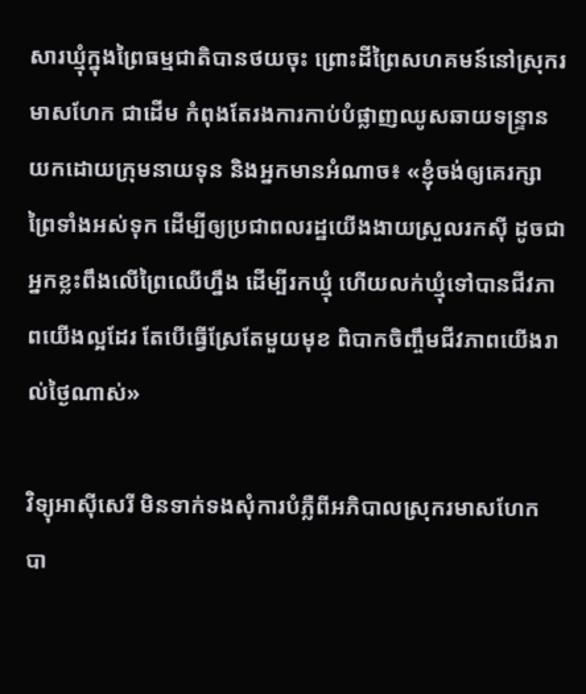សារឃ្មុំក្នុងព្រៃធម្មជាតិបានថយចុះ ព្រោះដីព្រៃសហគមន៍នៅស្រុករមាសហែក ជាដើម កំពុងតែរងការកាប់បំផ្លាញឈូសឆាយទន្ទ្រានយកដោយក្រុមនាយទុន និងអ្នកមានអំណាច៖ «ខ្ញុំចង់ឲ្យគេរក្សាព្រៃទាំងអស់ទុក ដើម្បីឲ្យប្រជាពលរដ្ឋយើងងាយស្រួលរកស៊ី ដូចជាអ្នកខ្លះពឹងលើព្រៃឈើហ្នឹង ដើម្បីរកឃ្មុំ ហើយលក់ឃ្មុំទៅបានជីវភាពយើងល្អដែរ តែបើធ្វើស្រែតែមួយមុខ ពិបាកចិញ្ចឹមជីវភាពយើងរាល់ថ្ងៃណាស់»

វិទ្យុអាស៊ីសេរី មិនទាក់ទងសុំការបំភ្លឺពីអភិបាលស្រុករមាសហែក បា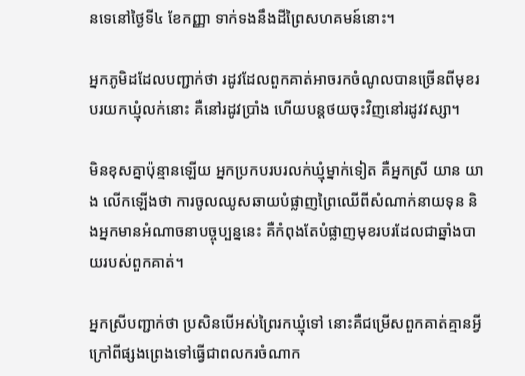នទេនៅថ្ងៃទី៤ ខែកញ្ញា ទាក់ទងនឹងដីព្រៃសហគមន៍នោះ។

អ្នកភូមិដដែលបញ្ជាក់ថា រដូវដែលពួកគាត់អាចរកចំណូលបានច្រើនពីមុខរបរយកឃ្មុំលក់នោះ គឺនៅរដូវប្រាំង ហើយបន្តថយចុះវិញនៅរដូវវស្សា។

មិនខុសគ្នាប៉ុន្មានឡើយ អ្នកប្រកបរបរលក់ឃ្មុំម្នាក់ទៀត គឺអ្នកស្រី យាន យាង លើកឡើងថា ការចូលឈូសឆាយបំផ្លាញព្រៃឈើពីសំណាក់នាយទុន និងអ្នកមានអំណាចនាបច្ចុប្បន្ននេះ គឺកំពុងតែបំផ្លាញមុខរបរដែលជាឆ្នាំងបាយរបស់ពួកគាត់។

អ្នកស្រីបញ្ជាក់ថា ប្រសិនបើអស់ព្រៃរកឃ្មុំទៅ នោះគឺជម្រើសពួកគាត់គ្មានអ្វីក្រៅពីផ្សងព្រេងទៅធ្វើជាពលករចំណាក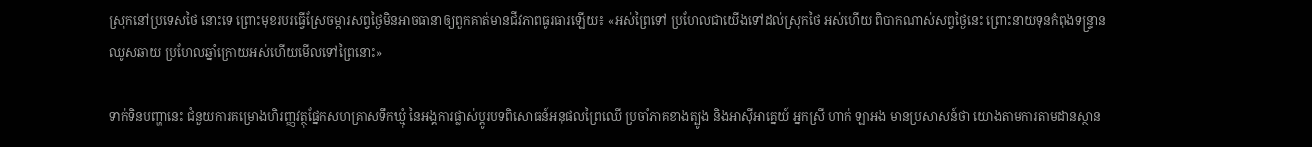ស្រុកនៅប្រទេសថៃ នោះទេ ព្រោះមុខរបរធ្វើស្រែចម្ការសព្វថ្ងៃមិនអាចធានាឲ្យពួកគាត់មានជីវភាពធូរធារឡើយ៖ «អស់ព្រៃទៅ ប្រហែលជាយើងទៅដល់ស្រុកថៃ អស់ហើយ ពិបាកណាស់សព្វថ្ងៃនេះ ព្រោះនាយទុនកំពុងទន្ទ្រានឈូសឆាយ ប្រហែលឆ្នាំក្រោយអស់ហើយមើលទៅព្រៃនោះ»

ទាក់ទិនបញ្ហានេះ ជំនួយការគម្រោងហិរញ្ញវត្ថុផ្នែកសហគ្រាសទឹកឃ្មុំ នៃអង្គការផ្លាស់ប្ដូរបទពិសោធន៍អនុផលព្រៃឈើ ប្រចាំភាគខាងត្បូង និងអាស៊ីអាគ្នេយ៍ អ្នកស្រី ហាក់ ឡាអង មានប្រសាសន៍ថា យោងតាមការតាមដានស្ថាន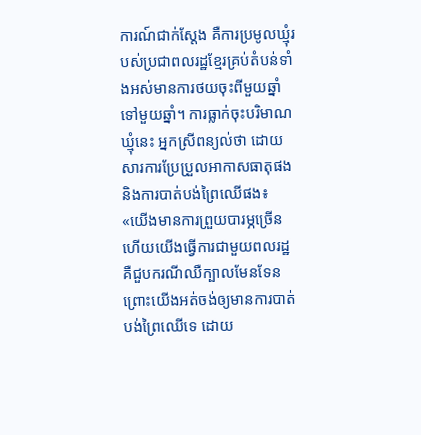ការណ៍ជាក់ស្តែង គឺការប្រមូលឃ្មុំរបស់ប្រជាពលរដ្ឋខ្មែរគ្រប់តំបន់ទាំងអស់មានការថយចុះពីមួយឆ្នាំទៅមួយឆ្នាំ។ ការធ្លាក់ចុះបរិមាណឃ្មុំនេះ អ្នកស្រីពន្យល់ថា ដោយសារការប្រែប្រួលអាកាសធាតុផង និងការបាត់បង់ព្រៃឈើផង៖ «យើងមានការព្រួយបារម្ភច្រើន ហើយយើងធ្វើការជាមួយពលរដ្ឋ គឺជួបករណីឈឺក្បាលមែនទែន ព្រោះយើងអត់ចង់ឲ្យមានការបាត់បង់ព្រៃឈើទេ ដោយ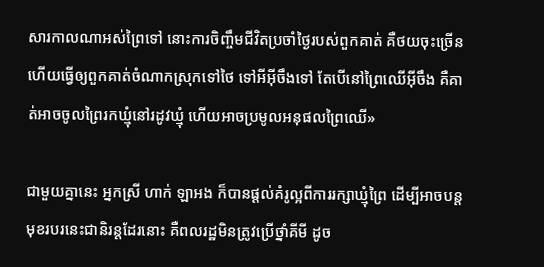សារកាលណាអស់ព្រៃទៅ នោះការចិញ្ចឹមជីវិតប្រចាំថ្ងៃរបស់ពួកគាត់ គឺថយចុះច្រើន ហើយធ្វើឲ្យពួកគាត់ចំណាកស្រុកទៅថៃ ទៅអីអ៊ីចឹងទៅ តែបើនៅព្រៃឈើអ៊ីចឹង គឺគាត់អាចចូលព្រៃរកឃ្មុំនៅរដូវឃ្មុំ ហើយអាចប្រមូលអនុផលព្រៃឈើ»

ជាមួយគ្នានេះ អ្នកស្រី ហាក់ ឡាអង ក៏បានផ្តល់គំរូល្អពីការរក្សាឃ្មុំព្រៃ ដើម្បីអាចបន្តមុខរបរនេះជានិរន្តដែរនោះ គឺពលរដ្ឋមិនត្រូវប្រើថ្នាំគីមី ដូច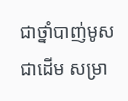ជាថ្នាំបាញ់មូសជាដើម សម្រា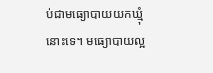ប់ជាមធ្យោបាយយកឃ្មុំនោះទេ។ មធ្យោបាយល្អ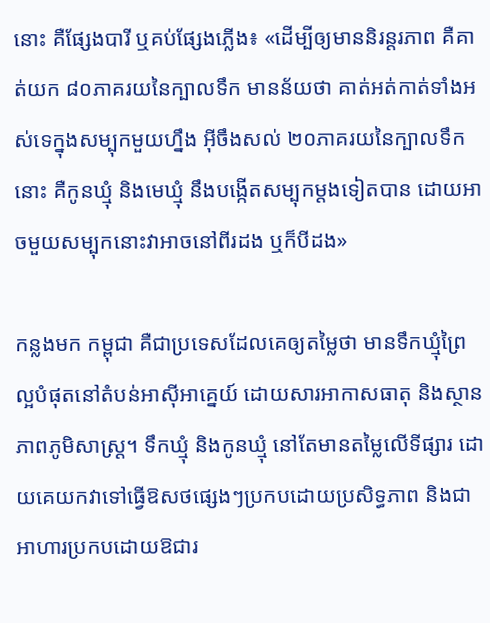នោះ គឺផ្សែងបារី ឬគប់ផ្សែងភ្លើង៖ «ដើម្បីឲ្យមាននិរន្តរភាព គឺគាត់យក ៨០ភាគរយនៃក្បាលទឹក មានន័យថា គាត់អត់កាត់ទាំងអស់ទេក្នុងសម្បុកមួយហ្នឹង អ៊ីចឹងសល់ ២០ភាគរយនៃក្បាលទឹកនោះ គឺកូនឃ្មុំ និងមេឃ្មុំ នឹងបង្កើតសម្បុកម្តងទៀតបាន ដោយអាចមួយសម្បុកនោះវាអាចនៅពីរដង ឬក៏បីដង»

កន្លងមក កម្ពុជា គឺជាប្រទេសដែលគេឲ្យតម្លៃថា មានទឹកឃ្មុំព្រៃល្អបំផុតនៅតំបន់អាស៊ីអាគ្នេយ៍ ដោយសារអាកាសធាតុ និងស្ថានភាពភូមិសាស្ត្រ។ ទឹកឃ្មុំ និងកូនឃ្មុំ នៅតែមានតម្លៃលើទីផ្សារ ដោយគេយកវាទៅធ្វើឱសថផ្សេងៗប្រកបដោយប្រសិទ្ធភាព និងជាអាហារប្រកបដោយឱជារ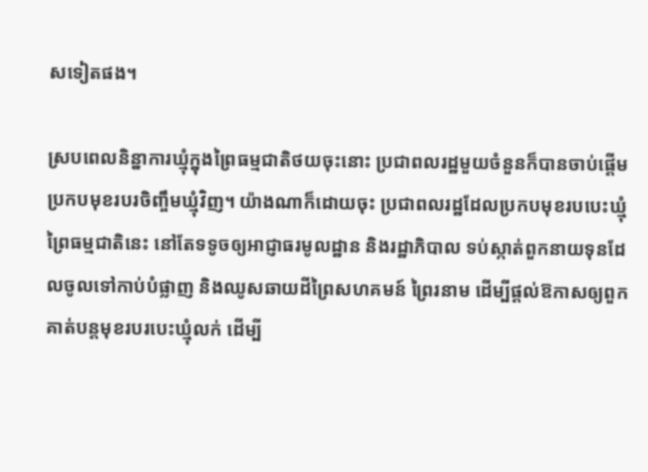សទៀតផង។

ស្របពេលនិន្នាការឃ្មុំក្នុងព្រៃធម្មជាតិថយចុះនោះ ប្រជាពលរដ្ឋមួយចំនួនក៏បានចាប់ផ្ដើមប្រកបមុខរបរចិញ្ចឹមឃ្មុំវិញ។ យ៉ាងណាក៏ដោយចុះ ប្រជាពលរដ្ឋដែលប្រកបមុខរបបេះឃ្មុំព្រៃធម្មជាតិនេះ នៅតែទទូចឲ្យអាជ្ញាធរមូលដ្ឋាន និងរដ្ឋាភិបាល ទប់ស្កាត់ពួកនាយទុនដែលចូលទៅកាប់បំផ្លាញ និងឈូសឆាយដីព្រៃសហគមន៍ ព្រៃរនាម ដើម្បីផ្តល់ឱកាសឲ្យពួកគាត់បន្តមុខរបរបេះឃ្មុំលក់ ដើម្បី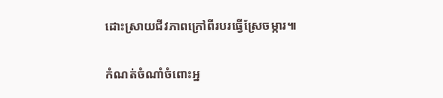ដោះស្រាយជីវភាពក្រៅពីរបរធ្វើស្រែចម្ការ៕

កំណត់ចំណាំចំពោះអ្ន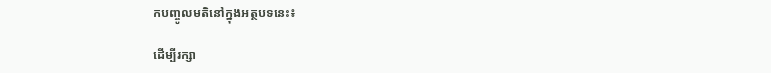កបញ្ចូលមតិនៅក្នុងអត្ថបទនេះ៖

ដើម្បីរក្សា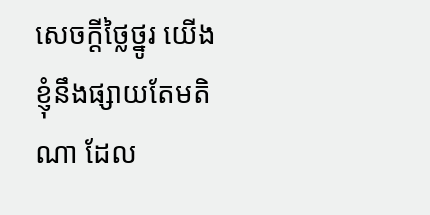សេចក្ដីថ្លៃថ្នូរ យើងខ្ញុំនឹងផ្សាយតែមតិណា ដែល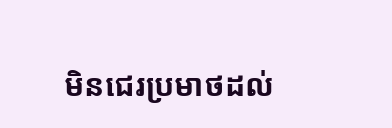មិនជេរប្រមាថដល់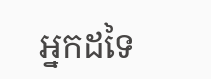អ្នកដទៃ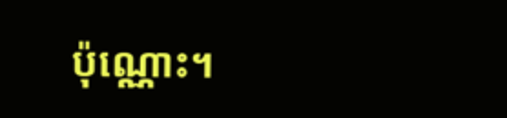ប៉ុណ្ណោះ។